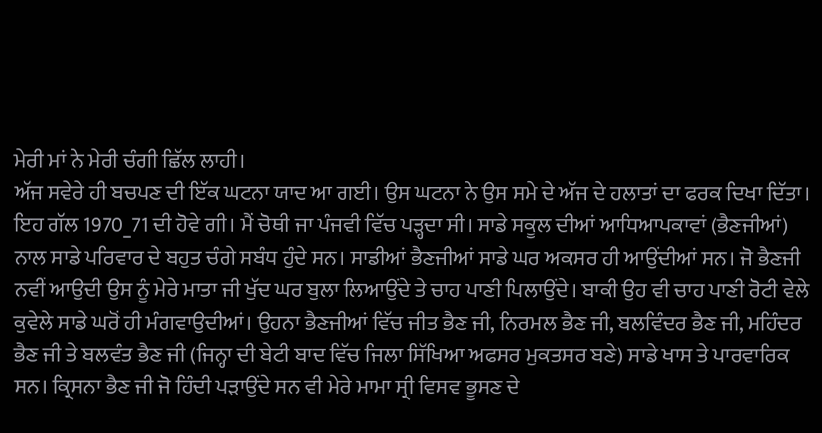ਮੇਰੀ ਮਾਂ ਨੇ ਮੇਰੀ ਚੰਗੀ ਛਿੱਲ ਲਾਹੀ।
ਅੱਜ ਸਵੇਰੇ ਹੀ ਬਚਪਣ ਦੀ ਇੱਕ ਘਟਨਾ ਯਾਦ ਆ ਗਈ। ਉਸ ਘਟਨਾ ਨੇ ਉਸ ਸਮੇ ਦੇ ਅੱਜ ਦੇ ਹਲਾਤਾਂ ਦਾ ਫਰਕ ਦਿਖਾ ਦਿੱਤਾ। ਇਹ ਗੱਲ 1970_71 ਦੀ ਹੋਵੇ ਗੀ। ਮੈਂ ਚੋਥੀ ਜਾ ਪੰਜਵੀ ਵਿੱਚ ਪੜ੍ਹਦਾ ਸੀ। ਸਾਡੇ ਸਕੂਲ ਦੀਆਂ ਆਧਿਆਪਕਾਵਾਂ (ਭੈਣਜੀਆਂ) ਨਾਲ ਸਾਡੇ ਪਰਿਵਾਰ ਦੇ ਬਹੁਤ ਚੰਗੇ ਸਬੰਧ ਹੁੰਦੇ ਸਨ। ਸਾਡੀਆਂ ਭੈਣਜੀਆਂ ਸਾਡੇ ਘਰ ਅਕਸਰ ਹੀ ਆਉਂਦੀਆਂ ਸਨ। ਜੋ ਭੈਣਜੀ ਨਵੀਂ ਆਉਦੀ ਉਸ ਨੂੰ ਮੇਰੇ ਮਾਤਾ ਜੀ ਖੁੱਦ ਘਰ ਬੁਲਾ ਲਿਆਉਂਦੇ ਤੇ ਚਾਹ ਪਾਣੀ ਪਿਲਾਉਂਦੇ। ਬਾਕੀ ਉਹ ਵੀ ਚਾਹ ਪਾਣੀ ਰੋਟੀ ਵੇਲੇ ਕੁਵੇਲੇ ਸਾਡੇ ਘਰੋਂ ਹੀ ਮੰਗਵਾਉਦੀਆਂ। ਉਹਨਾ ਭੈਣਜੀਆਂ ਵਿੱਚ ਜੀਤ ਭੈਣ ਜੀ, ਨਿਰਮਲ ਭੈਣ ਜੀ, ਬਲਵਿੰਦਰ ਭੈਣ ਜੀ, ਮਹਿੰਦਰ ਭੈਣ ਜੀ ਤੇ ਬਲਵੰਤ ਭੈਣ ਜੀ (ਜਿਨ੍ਹਾ ਦੀ ਬੇਟੀ ਬਾਦ ਵਿੱਚ ਜਿਲਾ ਸਿੱਖਿਆ ਅਫਸਰ ਮੁਕਤਸਰ ਬਣੇ) ਸਾਡੇ ਖਾਸ ਤੇ ਪਾਰਵਾਰਿਕ ਸਨ। ਕ੍ਰਿਸਨਾ ਭੈਣ ਜੀ ਜੋ ਹਿੰਦੀ ਪੜਾਉਂਦੇ ਸਨ ਵੀ ਮੇਰੇ ਮਾਮਾ ਸ੍ਰੀ ਵਿਸਵ ਭੂਸਣ ਦੇ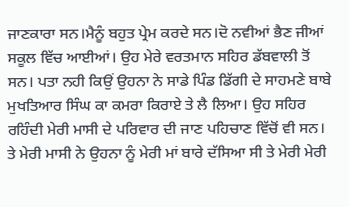ਜਾਣਕਾਰਾ ਸਨ।ਮੈਨੂੰ ਬਹੁਤ ਪ੍ਰੇਮ ਕਰਦੇ ਸਨ।ਦੋ ਨਵੀਆਂ ਭੈਣ ਜੀਆਂ ਸਕੂਲ ਵਿੱਚ ਆਈਆਂ। ਉਹ ਮੇਰੇ ਵਰਤਮਾਨ ਸਹਿਰ ਡੱਬਵਾਲੀ ਤੋਂ ਸਨ। ਪਤਾ ਨਹੀ ਕਿਉਂ ਉਹਨਾ ਨੇ ਸਾਡੇ ਪਿੰਡ ਡਿੱਗੀ ਦੇ ਸਾਹਮਣੇ ਬਾਬੇ ਮੁਖਤਿਆਰ ਸਿੰਘ ਕਾ ਕਮਰਾ ਕਿਰਾਏ ਤੇ ਲੈ ਲਿਆ। ਉਹ ਸਹਿਰ ਰਹਿੰਦੀ ਮੇਰੀ ਮਾਸੀ ਦੇ ਪਰਿਵਾਰ ਦੀ ਜਾਣ ਪਹਿਚਾਣ ਵਿੱਚੋਂ ਵੀ ਸਨ। ਤੇ ਮੇਰੀ ਮਾਸੀ ਨੇ ਉਹਨਾ ਨੂੰ ਮੇਰੀ ਮਾਂ ਬਾਰੇ ਦੱਸਿਆ ਸੀ ਤੇ ਮੇਰੀ ਮੇਰੀ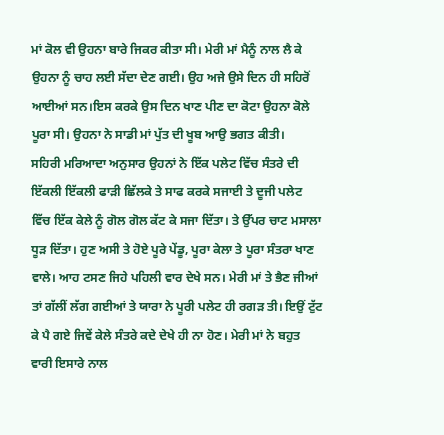ਮਾਂ ਕੋਲ ਵੀ ਉਹਨਾ ਬਾਰੇ ਜਿਕਰ ਕੀਤਾ ਸੀ। ਮੇਰੀ ਮਾਂ ਮੈਨੂੰ ਨਾਲ ਲੈ ਕੇ ਉਹਨਾ ਨੂੰ ਚਾਹ ਲਈ ਸੱਦਾ ਦੇਣ ਗਈ। ਉਹ ਅਜੇ ਉਸੇ ਦਿਨ ਹੀ ਸਹਿਰੋਂ ਆਈਆਂ ਸਨ।ਇਸ ਕਰਕੇ ਉਸ ਦਿਨ ਖਾਣ ਪੀਣ ਦਾ ਕੋਟਾ ਉਹਨਾ ਕੋਲੇ ਪੂਰਾ ਸੀ। ਉਹਨਾ ਨੇ ਸਾਡੀ ਮਾਂ ਪੁੱਤ ਦੀ ਖੂਬ ਆਉ ਭਗਤ ਕੀਤੀ।
ਸਹਿਰੀ ਮਰਿਆਦਾ ਅਨੁਸਾਰ ਉਹਨਾਂ ਨੇ ਇੱਕ ਪਲੇਟ ਵਿੱਚ ਸੰਤਰੇ ਦੀ ਇੱਕਲੀ ਇੱਕਲੀ ਫਾੜੀ ਛਿੱਲਕੇ ਤੇ ਸਾਫ ਕਰਕੇ ਸਜਾਈ ਤੇ ਦੂਜੀ ਪਲੇਟ ਵਿੱਚ ਇੱਕ ਕੇਲੇ ਨੂੰ ਗੋਲ ਗੋਲ ਕੱਟ ਕੇ ਸਜਾ ਦਿੱਤਾ। ਤੇ ਉੱਪਰ ਚਾਟ ਮਸਾਲਾ ਧੂੜ ਦਿੱਤਾ। ਹੁਣ ਅਸੀ ਤੇ ਹੋਏ ਪੂਰੇ ਪੇਂਡੂ, ਪੂਰਾ ਕੇਲਾ ਤੇ ਪੂਰਾ ਸੰਤਰਾ ਖਾਣ ਵਾਲੇ। ਆਹ ਟਸਣ ਜਿਹੇ ਪਹਿਲੀ ਵਾਰ ਦੇਖੇ ਸਨ। ਮੇਰੀ ਮਾਂ ਤੇ ਭੈਣ ਜੀਆਂ ਤਾਂ ਗੱਲੀਂ ਲੱਗ ਗਈਆਂ ਤੇ ਯਾਰਾ ਨੇ ਪੂਰੀ ਪਲੇਟ ਹੀ ਰਗੜ ਤੀ। ਇਉਂ ਟੁੱਟ ਕੇ ਪੈ ਗਏ ਜਿਵੇਂ ਕੇਲੇ ਸੰਤਰੇ ਕਦੇ ਦੇਖੇ ਹੀ ਨਾ ਹੋਣ। ਮੇਰੀ ਮਾਂ ਨੇ ਬਹੁਤ ਵਾਰੀ ਇਸਾਰੇ ਨਾਲ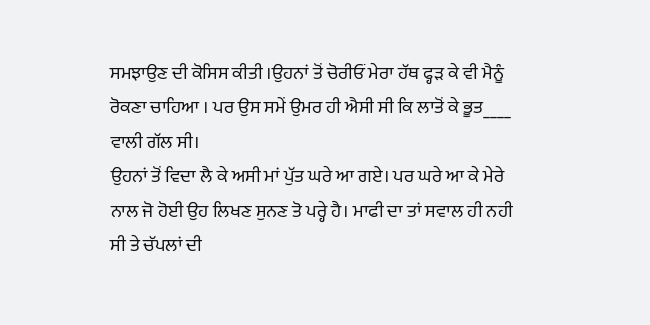ਸਮਝਾਉਣ ਦੀ ਕੋਸਿਸ ਕੀਤੀ ।ਉਹਨਾਂ ਤੋਂ ਚੋਰੀਓਂ ਮੇਰਾ ਹੱਥ ਫ੍ਹੜ ਕੇ ਵੀ ਮੈਨੂੰ ਰੋਕਣਾ ਚਾਹਿਆ । ਪਰ ਉਸ ਸਮੇਂ ਉਮਰ ਹੀ ਐਸੀ ਸੀ ਕਿ ਲਾਤੋਂ ਕੇ ਭੂਤ____ ਵਾਲੀ ਗੱਲ ਸੀ।
ਉਹਨਾਂ ਤੋਂ ਵਿਦਾ ਲੈ ਕੇ ਅਸੀ ਮਾਂ ਪੁੱਤ ਘਰੇ ਆ ਗਏ। ਪਰ ਘਰੇ ਆ ਕੇ ਮੇਰੇ ਨਾਲ ਜੋ ਹੋਈ ਉਹ ਲਿਖਣ ਸੁਨਣ ਤੋ ਪਰ੍ਹੇ ਹੈ। ਮਾਫੀ ਦਾ ਤਾਂ ਸਵਾਲ ਹੀ ਨਹੀ ਸੀ ਤੇ ਚੱਪਲਾਂ ਦੀ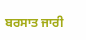ਬਰਸਾਤ ਜਾਰੀ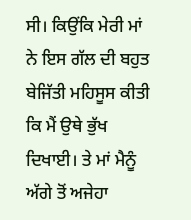ਸੀ। ਕਿਉਂਕਿ ਮੇਰੀ ਮਾਂ ਨੇ ਇਸ ਗੱਲ ਦੀ ਬਹੁਤ ਬੇਜਿੱਤੀ ਮਹਿਸੂਸ ਕੀਤੀ ਕਿ ਮੈਂ ਉਥੇ ਭੁੱਖ ਦਿਖਾਈ। ਤੇ ਮਾਂ ਮੈਨੂੰ ਅੱਗੇ ਤੋਂ ਅਜੇਹਾ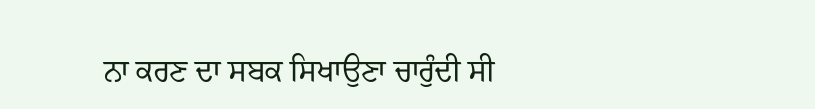ਨਾ ਕਰਣ ਦਾ ਸਬਕ ਸਿਖਾਉਣਾ ਚਾਰੁੰਦੀ ਸੀ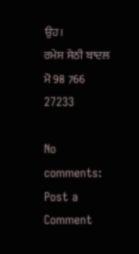ਉਹ।
ਰਮੇਸ ਸੇਠੀ ਬਾਦਲ
ਮੋ 98 766 27233

No comments:
Post a Comment